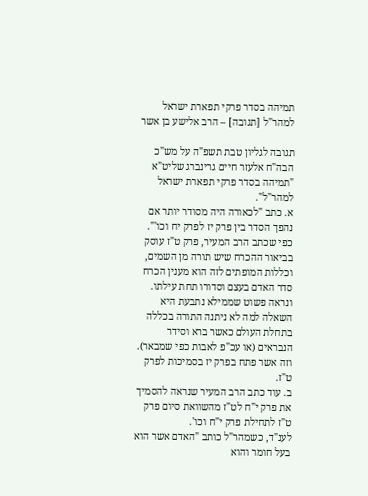תמיהה בסדר פרקי תפארת ישראל למהר"ל [תגובה] – הרב אלישע בן אשר

תגובה לגליון טבת תשפ"ה על מש"כ הבה"ח אלעזר חיים גרינברג שליט"א "תמיהה בסדר פרקי תפארת ישראל למהר"ל".
א. כתב "לכאורה היה מסודר יותר אם נהפך הסדר בין פרק יז לפרק יח וכו'".
כפי שכתב הרב המעיר, פרק ט"ז עוסק בביאור ההכרח שיש תורה מן השמים, וכללות המופתים לזה הוא מענין הכרח סדר האדם בעצם וסדורו תחת עילתו. ונראה פשוט שממילא נתבעת היא השאלה למה לא ניתנה התורה בכללה בתחלת העולם כאשר ברא וסידר הנבראים (או עכ"פ לאבות כפי שמבאר). וזה אשר פתח בפרק יז בסמיכות לפרק ט"ז.
ב. עוד כתב הרב המעיר שנראה להסמיך את פרק י"ח לט"ז מהשוואת סיום פרק ט"ז לתחילת פרק י"ח וכו'.
לענ"ד, כשמהר"ל כותב "האדם אשר הוא בעל חומר והוא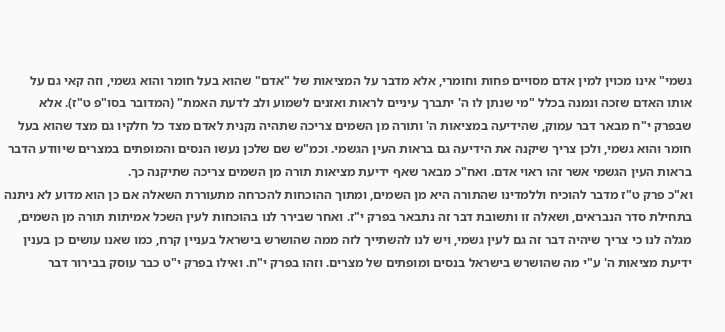גשמי" אינו מכוין למין אדם מסויים פחות וחומרי, אלא מדבר על המציאות של "אדם" שהוא בעל חומר והוא גשמי, וזה קאי גם על אותו האדם שזכה ונמנה בכלל "מי שנתן לו ה' יתברך עיניים לראות ואזנים לשמוע ולב לדעת האמת" (המדובר בסו"פ ט"ז). אלא שבפרק י"ח מבאר דבר עמוק, שהידיעה במציאות ה' ותורה מן השמים צריכה שתהיה נקנית לאדם מצד כל חלקיו גם מצד שהוא בעל חומר והוא גשמי, ולכן צריך שיקנה את הידיעה גם בראות העין הגשמי. וכמ"ש שם שלכן נעשו הנסים והמופתים במצרים שיוודע הדבר בראות העין הגשמי אשר זהו ראוי אדם. ואח"כ מבאר שאף ידיעת מציאות תורה מן השמים צריכה שתיקנה כך.
וא"כ פרק ט"ז מדבר להוכיח וללמדינו שהתורה היא מן השמים, ומתוך ההוכחות להכרחה מתעוררת השאלה אם כן הוא מדוע לא ניתנה בתחילת סדר הנבראים, ושאלה זו ותשובת דבר זה נתבאר בפרק י"ז. ואחר שבירר לנו בהוכחות לעין השכל אמיתות תורה מן השמים, מגלה לנו כי צריך שיהיה דבר זה גם לעין גשמי, ויש לנו להשתייך לזה ממה שהושרש בישראל בעניין קרח, כמו שאנו עושים כן בענין ידיעת מציאות ה' ע"י מה שהושרש בישראל בנסים ומופתים של מצרים. וזהו בפרק י"ח. ואילו בפרק י"ט כבר עוסק בבירור דבר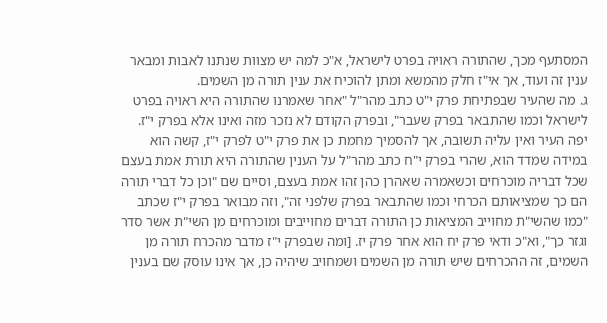המסתעף מכך, שהתורה ראויה בפרט לישראל, א"כ למה יש מצוות שנתנו לאבות ומבאר ענין זה ועוד, אך אי"ז חלק מהמשא ומתן להוכיח את ענין תורה מן השמים.
ג. מה שהעיר שבפתיחת פרק י"ט כתב מהר"ל "אחר שאמרנו שהתורה היא ראויה בפרט לישראל וכמו שהתבאר בפרק שעבר", ובפרק הקודם לא נזכר מזה ואינו אלא בפרק י"ז.
יפה העיר ואין עליה תשובה, אך להסמיך מחמת כן את פרק י"ט לפרק י"ז, קשה הוא במידה שמדד הוא, שהרי בפרק י"ח כתב מהר"ל על הענין שהתורה היא תורת אמת בעצם שכל דבריה מוכרחים וכשאמרה שאהרן כהן זהו אמת בעצם, וסיים שם "וכן כל דברי תורה הם כך שמציאותם הכרחי וכמו שהתבאר בפרק שלפני זה", וזה מבואר בפרק י"ז שכתב "כמו שהשי"ת מחוייב המציאות כן התורה דברים מחוייבים ומוכרחים מן השי"ת אשר סדר וגזר כך", וא"כ ודאי פרק יח הוא אחר פרק יז. [ומה שבפרק י"ז מדבר מהכרח תורה מן השמים, זה ההכרחים שיש תורה מן השמים ושמחויב שיהיה כן, אך אינו עוסק שם בענין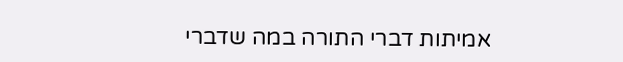אמיתות דברי התורה במה שדברי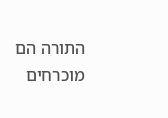התורה הם מוכרחים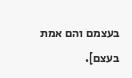בעצמם והם אמת בעצם].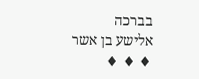בברכה
אלישע בן אשר
♦ ♦ ♦